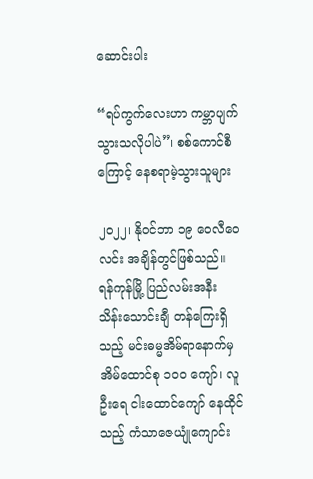ဆောင်းပါး

“ရပ်ကွက်လေးဟာ ကမ္ဘာပျက်သွားသလိုပါပဲ”၊ စစ်ကောင်စီကြောင့် နေစရာမဲ့သွားသူများ

၂၀၂၂၊ နိုဝင်ဘာ ၁၉ ဝေလီဝေလင်း အချိန်တွင်ဖြစ်သည်။ ရန်ကုန်မြို့ ပြည်လမ်းအနီး သိန်းသောင်းချီ တန်ကြေးရှိသည့် မင်းဓမ္မအိမ်ရာနောက်မှ အိမ်ထောင်စု ၁၀၀ ကျော်၊ လူဦးရေ ငါးထောင်ကျော် နေထိုင်သည့် ကံသာဇေယျုံကျောင်း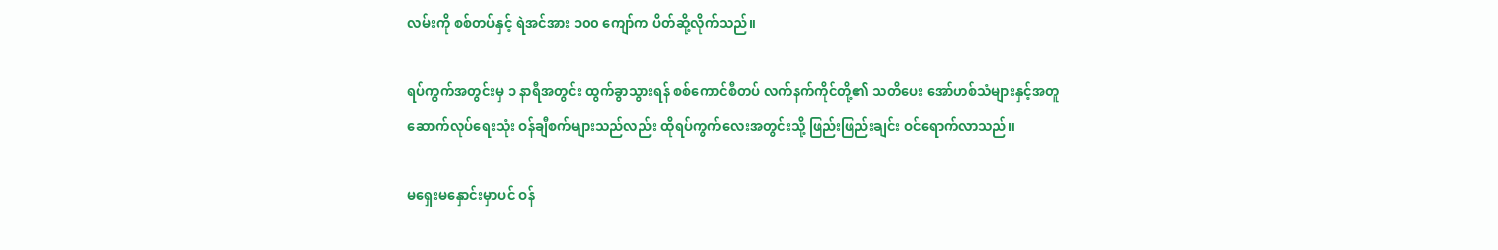လမ်းကို စစ်တပ်နှင့် ရဲအင်အား ၁၀၀ ကျော်က ပိတ်ဆို့လိုက်သည်။

ရပ်ကွက်အတွင်းမှ ၁ နာရီအတွင်း ထွက်ခွာသွားရန် စစ်ကောင်စီတပ် လက်နက်ကိုင်တို့၏ သတိပေး အော်ဟစ်သံများနှင့်အတူ ဆောက်လုပ်ရေးသုံး ဝန်ချီစက်များသည်လည်း ထိုရပ်ကွက်လေးအတွင်းသို့ ဖြည်းဖြည်းချင်း ဝင်ရောက်လာသည်။

မရှေးမနှောင်းမှာပင် ဝန်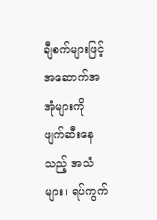ချီစက်များဖြင့် အဆောက်အအုံများကို ဖျက်ဆီးနေသည့် အသံများ၊ ရပ်ကွက်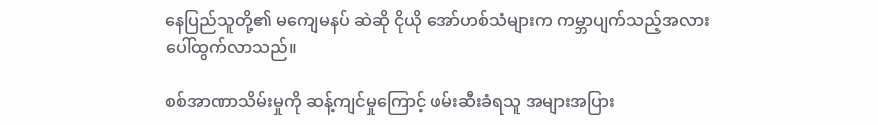နေပြည်သူတို့၏ မကျေမနပ် ဆဲဆို ငိုယို အော်ဟစ်သံများက ကမ္ဘာပျက်သည့်အလား ပေါ်ထွက်လာသည်။

စစ်အာဏာသိမ်းမှုကို ဆန့်ကျင်မှုကြောင့် ဖမ်းဆီးခံရသူ အများအပြား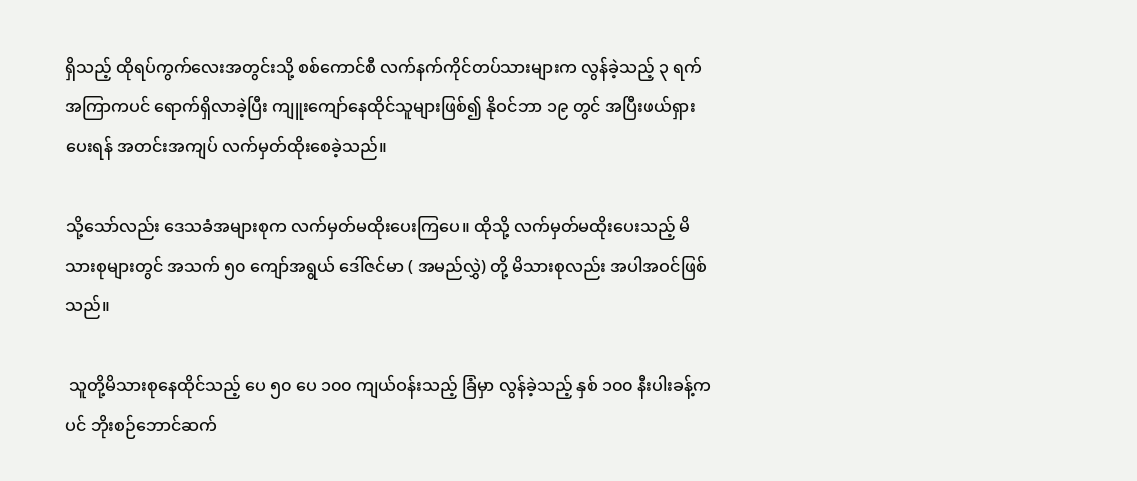ရှိသည့် ထိုရပ်ကွက်လေးအတွင်းသို့ စစ်ကောင်စီ လက်နက်ကိုင်တပ်သားများက လွန်ခဲ့သည့် ၃ ရက်အကြာကပင် ရောက်ရှိလာခဲ့ပြီး ကျူးကျော်နေထိုင်သူများဖြစ်၍ နိုဝင်ဘာ ၁၉ တွင် အပြီးဖယ်ရှားပေးရန် အတင်းအကျပ် လက်မှတ်ထိုးစေခဲ့သည်။

သို့သော်လည်း ဒေသခံအများစုက လက်မှတ်မထိုးပေးကြပေ။ ထိုသို့ လက်မှတ်မထိုးပေးသည့် မိသားစုများတွင် အသက် ၅၀ ကျော်အရွယ် ဒေါ်ဇင်မာ ( အမည်လွှဲ) တို့ မိသားစုလည်း အပါအဝင်ဖြစ်သည်။

 သူတို့မိသားစုနေထိုင်သည့် ပေ ၅၀ ပေ ၁၀၀ ကျယ်ဝန်းသည့် ခြံမှာ လွန်ခဲ့သည့် နှစ် ၁၀၀ နီးပါးခန့်ကပင် ဘိုးစဉ်ဘောင်ဆက်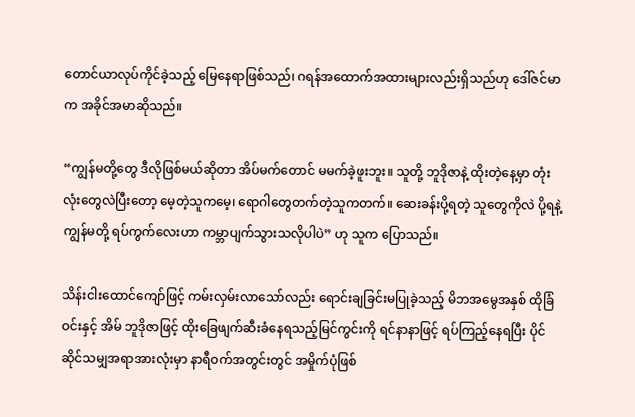တောင်ယာလုပ်ကိုင်ခဲ့သည့် မြေနေရာဖြစ်သည်၊ ဂရန်အထောက်အထားများလည်းရှိသည်ဟု ဒေါ်ဇင်မာက အခိုင်အမာဆိုသည်။

“ကျွန်မတို့တွေ ဒီလိုဖြစ်မယ်ဆိုတာ အိပ်မက်တောင် မမက်ခဲ့ဖူးဘူး။ သူတို့ ဘူဒိုဇာနဲ့ ထိုးတဲ့နေ့မှာ တုံးလုံးတွေလဲပြီးတော့ မေ့တဲ့သူကမေ့၊ ရောဂါတွေတက်တဲ့သူကတက်။ ဆေးခန်းပို့ရတဲ့ သူတွေကိုလဲ ပို့ရနဲ့ ကျွန်မတို့ ရပ်ကွက်လေးဟာ ကမ္ဘာပျက်သွားသလိုပါပဲ” ဟု သူက ပြောသည်။

သိန်းငါးထောင်ကျော်ဖြင့် ကမ်းလှမ်းလာသော်လည်း ရောင်းချခြင်းမပြုခဲ့သည့် မိဘအမွေအနှစ် ထိုခြံဝင်းနှင့် အိမ် ဘူဒိုဇာဖြင့် ထိုးခြေဖျက်ဆီးခံနေရသည့်မြင်ကွင်းကို ရင်နာနာဖြင့် ရပ်ကြည့်နေရပြီး ပိုင်ဆိုင်သမျှအရာအားလုံးမှာ နာရီဝက်အတွင်းတွင် အမှိုက်ပုံဖြစ်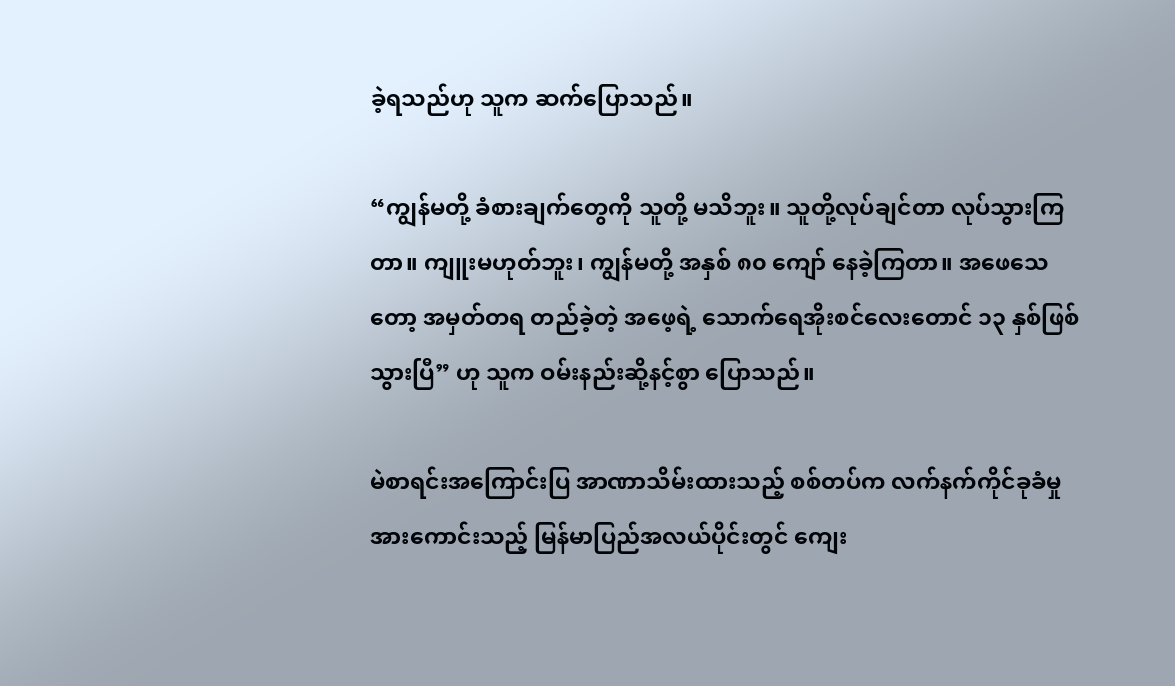ခဲ့ရသည်ဟု သူက ဆက်ပြောသည်။

“ကျွန်မတို့ ခံစားချက်တွေကို သူတို့ မသိဘူး။ သူတို့လုပ်ချင်တာ လုပ်သွားကြတာ။ ကျူးမဟုတ်ဘူး၊ ကျွန်မတို့ အနှစ် ၈၀ ကျော် နေခဲ့ကြတာ။ အဖေသေတော့ အမှတ်တရ တည်ခဲ့တဲ့ အဖေ့ရဲ့ သောက်ရေအိုးစင်လေးတောင် ၁၃ နှစ်ဖြစ်သွားပြီ” ဟု သူက ဝမ်းနည်းဆို့နင့်စွာ ပြောသည်။

မဲစာရင်းအကြောင်းပြ အာဏာသိမ်းထားသည့် စစ်တပ်က လက်နက်ကိုင်ခုခံမှု အားကောင်းသည့် မြန်မာပြည်အလယ်ပိုင်းတွင် ကျေး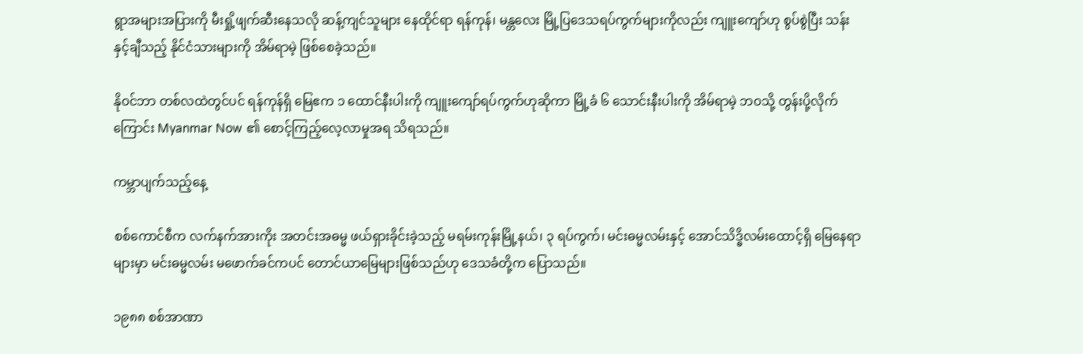ရွာအများအပြားကို မီးရှို့ဖျက်ဆီးနေသလို ဆန့်ကျင်သူများ နေထိုင်ရာ ရန်ကုန်၊ မန္တလေး မြို့ပြဒေသရပ်ကွက်များကိုလည်း ကျူးကျော်ဟု စွပ်စွဲပြီး သန်းနှင့်ချီသည့် နိုင်ငံသားများကို အိမ်ရာမဲ့ ဖြစ်စေခဲ့သည်။

နိုဝင်ဘာ တစ်လထဲတွင်ပင် ရန်ကုန်ရှိ မြေဧက ၁ ထောင်နီးပါးကို ကျူးကျော်ရပ်ကွက်ဟုဆိုကာ မြို့ခံ ၆ သောင်းနီးပါးကို အိမ်ရာမဲ့ ဘဝသို့ တွန်းပို့လိုက်ကြောင်း Myanmar Now ၏ စောင့်ကြည့်လေ့လာမှုအရ သိရသည်။

ကမ္ဘာပျက်သည့်နေ့

စစ်ကောင်စီက လက်နက်အားကိုး အတင်းအဓမ္မ ဖယ်ရှားခိုင်းခဲ့သည့် မရမ်းကုန်းမြို့နယ်၊ ၃ ရပ်ကွက်၊ မင်းဓမ္မလမ်းနှင့် အောင်သိဒ္ဓိလမ်းထောင့်ရှိ မြေနေရာများမှာ မင်းဓမ္မလမ်း မဖောက်ခင်ကပင် တောင်ယာမြေများဖြစ်သည်ဟု ဒေသခံတို့က ပြောသည်။

၁၉၈၈ စစ်အာဏာ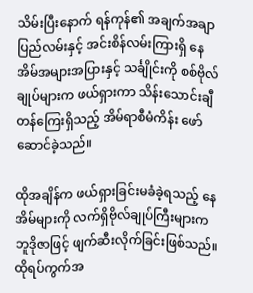သိမ်းပြီးနောက် ရန်ကုန်၏ အချက်အချာ ပြည်လမ်းနှင့် အင်းစိန်လမ်းကြားရှိ နေအိမ်အများအပြားနှင့် သင်္ချိုင်းကို စစ်ဗိုလ်ချုပ်များက ဖယ်ရှားကာ သိန်းသောင်းချီ တန်ကြေးရှိသည့် အိမ်ရာစီမံကိန်း ဖော်ဆောင်ခဲ့သည်။

ထိုအချိန်က ဖယ်ရှားခြင်းမခံခဲ့ရသည့် နေအိမ်များကို လက်ရှိဗိုလ်ချုပ်ကြီးများက ဘူဒိုဇာဖြင့် ဖျက်ဆီးလိုက်ခြင်းဖြစ်သည်။ ထိုရပ်ကွက်အ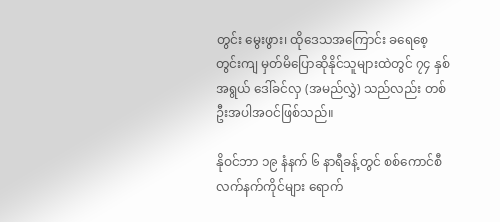တွင်း မွေးဖွား၊ ထိုဒေသအကြောင်း ခရေစေ့တွင်းကျ မှတ်မိပြောဆိုနိုင်သူများထဲတွင် ၇၄ နှစ်အရွယ် ဒေါ်ခင်လှ (အမည်လွှဲ) သည်လည်း တစ်ဦးအပါအဝင်ဖြစ်သည်။

နိုဝင်ဘာ ၁၉ နံနက် ၆ နာရီခန့်တွင် စစ်ကောင်စီလက်နက်ကိုင်များ ရောက်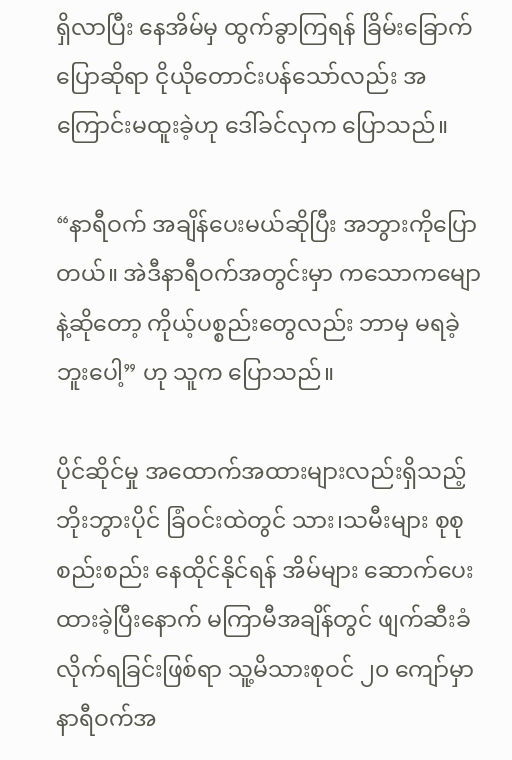ရှိလာပြီး နေအိမ်မှ ထွက်ခွာကြရန် ခြိမ်းခြောက်ပြောဆိုရာ ငိုယိုတောင်းပန်သော်လည်း အကြောင်းမထူးခဲ့ဟု ဒေါ်ခင်လှက ပြောသည်။

“နာရီဝက် အချိန်ပေးမယ်ဆိုပြီး အဘွားကိုပြောတယ်။ အဲဒီနာရီဝက်အတွင်းမှာ ကသောကမျောနဲ့ဆိုတော့ ကိုယ့်ပစ္စည်းတွေလည်း ဘာမှ မရခဲ့ဘူးပေါ့” ဟု သူက ပြောသည်။

ပိုင်ဆိုင်မှု အထောက်အထားများလည်းရှိသည့် ဘိုးဘွားပိုင် ခြံဝင်းထဲတွင် သား၊သမီးများ စုစုစည်းစည်း နေထိုင်နိုင်ရန် အိမ်များ ဆောက်ပေးထားခဲ့ပြီးနောက် မကြာမီအချိန်တွင် ဖျက်ဆီးခံလိုက်ရခြင်းဖြစ်ရာ သူ့မိသားစုဝင် ၂၀ ကျော်မှာ နာရီဝက်အ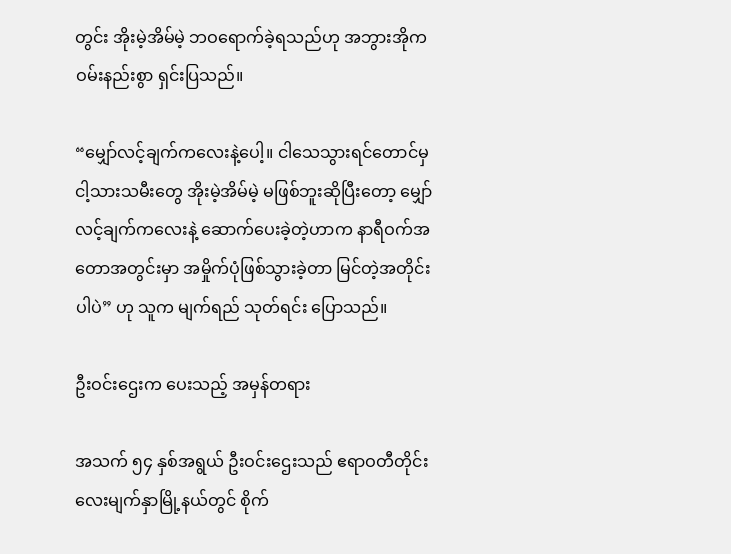တွင်း အိုးမဲ့အိမ်မဲ့ ဘဝရောက်ခဲ့ရသည်ဟု အဘွားအိုက ဝမ်းနည်းစွာ ရှင်းပြသည်။

“မျှော်လင့်ချက်ကလေးနဲ့ပေါ့။ ငါသေသွားရင်တောင်မှ ငါ့သားသမီးတွေ အိုးမဲ့အိမ်မဲ့ မဖြစ်ဘူးဆိုပြီးတော့ မျှော်လင့်ချက်ကလေးနဲ့ ဆောက်ပေးခဲ့တဲ့ဟာက နာရီဝက်အတောအတွင်းမှာ အမှိုက်ပုံဖြစ်သွားခဲ့တာ မြင်တဲ့အတိုင်းပါပဲ” ဟု သူက မျက်ရည် သုတ်ရင်း ပြောသည်။

ဦးဝင်းဌေးက ပေးသည့် အမှန်တရား

အသက် ၅၄ နှစ်အရွယ် ဦးဝင်းဌေးသည် ဧရာဝတီတိုင်း လေးမျက်နှာမြို့နယ်တွင် စိုက်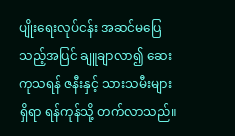ပျိုးရေးလုပ်ငန်း အဆင်မပြေသည့်အပြင် ချူချာလာ၍ ဆေးကုသရန် ဇနီးနှင့် သားသမီးများရှိရာ ရန်ကုန်သို့ တက်လာသည်။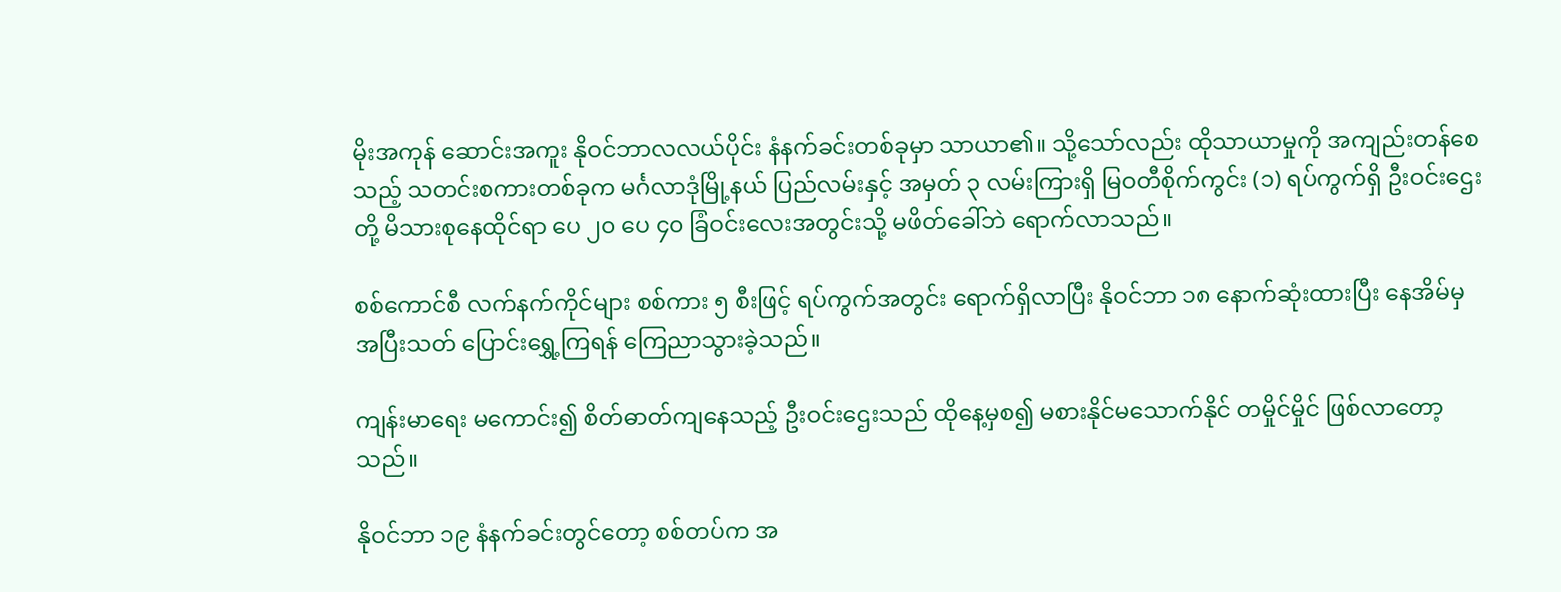မိုးအကုန် ဆောင်းအကူး နိုဝင်ဘာလလယ်ပိုင်း နံနက်ခင်းတစ်ခုမှာ သာယာ၏။ သို့သော်လည်း ထိုသာယာမှုကို အကျည်းတန်စေသည့် သတင်းစကားတစ်ခုက မင်္ဂလာဒုံမြို့နယ် ပြည်လမ်းနှင့် အမှတ် ၃ လမ်းကြားရှိ မြဝတီစိုက်ကွင်း (၁) ရပ်ကွက်ရှိ ဦးဝင်းဌေးတို့ မိသားစုနေထိုင်ရာ ပေ ၂၀ ပေ ၄၀ ခြံဝင်းလေးအတွင်းသို့ မဖိတ်ခေါ်ဘဲ ရောက်လာသည်။

စစ်ကောင်စီ လက်နက်ကိုင်များ စစ်ကား ၅ စီးဖြင့် ရပ်ကွက်အတွင်း ရောက်ရှိလာပြီး နိုဝင်ဘာ ၁၈ နောက်ဆုံးထားပြီး နေအိမ်မှ အပြီးသတ် ပြောင်းရွှေ့ကြရန် ကြေညာသွားခဲ့သည်။

ကျန်းမာရေး မကောင်း၍ စိတ်ဓာတ်ကျနေသည့် ဦးဝင်းဌေးသည် ထိုနေ့မှစ၍ မစားနိုင်မသောက်နိုင် တမှိုင်မှိုင် ဖြစ်လာတော့သည်။

နိုဝင်ဘာ ၁၉ နံနက်ခင်းတွင်တော့ စစ်တပ်က အ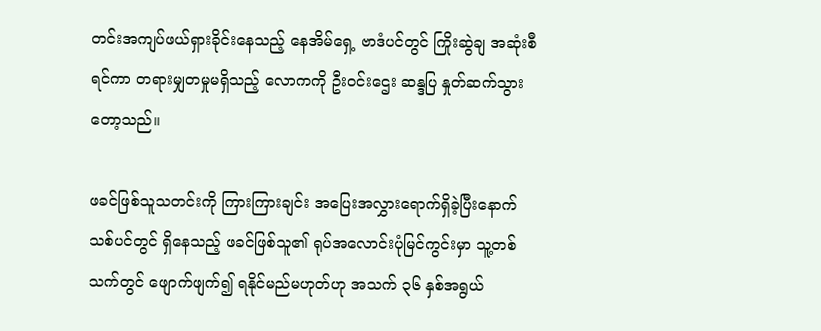တင်းအကျပ်ဖယ်ရှားခိုင်းနေသည့် နေအိမ်ရှေ့ ဗာဒံပင်တွင် ကြိုးဆွဲချ အဆုံးစီရင်ကာ တရားမျှတမှုမရှိသည့် လောကကို ဦးဝင်းဌေး ဆန္ဒပြ နှုတ်ဆက်သွားတော့သည်။

ဖခင်ဖြစ်သူသတင်းကို ကြားကြားချင်း အပြေးအလွှားရောက်ရှိခဲ့ပြီးနောက် သစ်ပင်တွင် ရှိနေသည့် ဖခင်ဖြစ်သူ၏ ရုပ်အလောင်းပုံမြင်ကွင်းမှာ သူ့တစ်သက်တွင် ဖျောက်ဖျက်၍ ရနိုင်မည်မဟုတ်ဟု အသက် ၃၆ နှစ်အရွယ်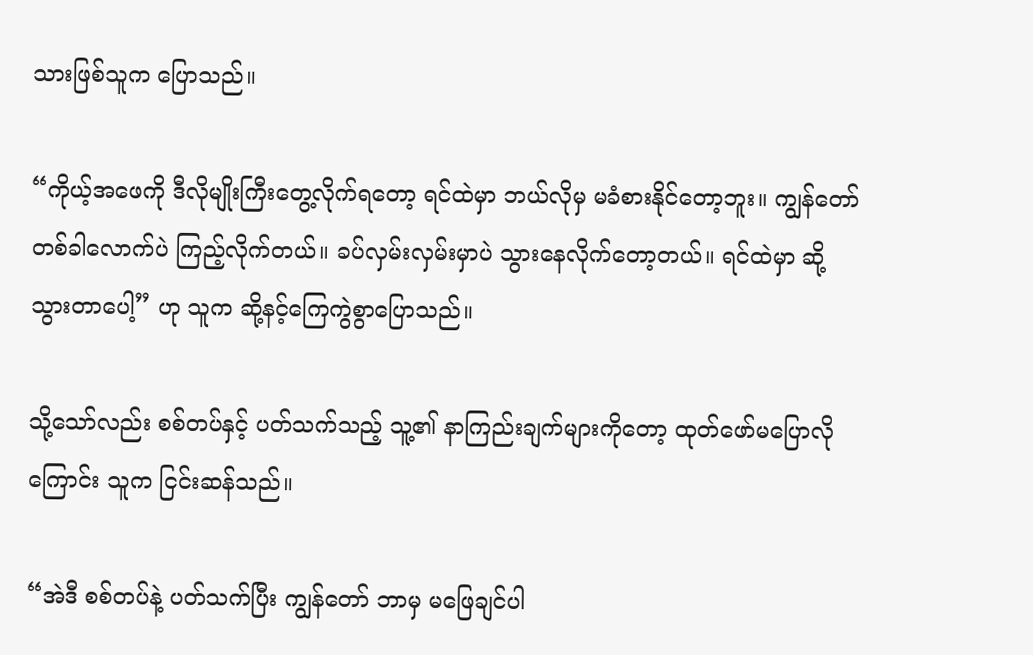သားဖြစ်သူက ပြောသည်။

“ကိုယ့်အဖေကို ဒီလိုမျိုးကြီးတွေ့လိုက်ရတော့ ရင်ထဲမှာ ဘယ်လိုမှ မခံစားနိုင်တော့ဘူး။ ကျွန်တော် တစ်ခါလောက်ပဲ ကြည့်လိုက်တယ်။ ခပ်လှမ်းလှမ်းမှာပဲ သွားနေလိုက်တော့တယ်။ ရင်ထဲမှာ ဆို့သွားတာပေါ့” ဟု သူက ဆို့နင့်ကြေကွဲစွာပြောသည်။

သို့သော်လည်း စစ်တပ်နှင့် ပတ်သက်သည့် သူ့၏ နာကြည်းချက်များကိုတော့ ထုတ်ဖော်မပြောလိုကြောင်း သူက ငြင်းဆန်သည်။

“အဲဒီ စစ်တပ်နဲ့ ပတ်သက်ပြီး ကျွန်တော် ဘာမှ မဖြေချင်ပါ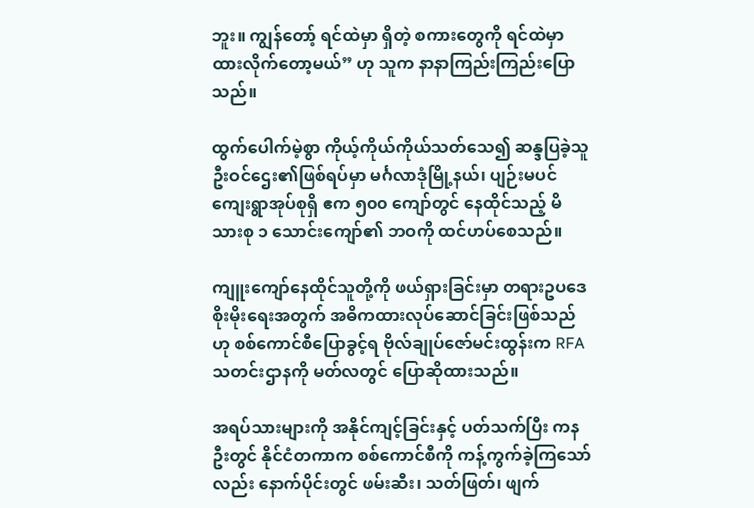ဘူး။ ကျွန်တော့် ရင်ထဲမှာ ရှိတဲ့ စကားတွေကို ရင်ထဲမှာ ထားလိုက်တော့မယ်” ဟု သူက နာနာကြည်းကြည်းပြောသည်။

ထွက်ပေါက်မဲ့စွာ ကိုယ့်ကိုယ်ကိုယ်သတ်သေ၍ ဆန္ဒပြခဲ့သူ ဦးဝင်ဌေး၏ဖြစ်ရပ်မှာ မင်္ဂလာဒုံမြို့နယ်၊ ပျဉ်းမပင်ကျေးရွာအုပ်စုရှိ ဧက ၅၀၀ ကျော်တွင် နေထိုင်သည့် မိသားစု ၁ သောင်းကျော်၏ ဘဝကို ထင်ဟပ်စေသည်။

ကျူးကျော်နေထိုင်သူတို့ကို ဖယ်ရှားခြင်းမှာ တရားဥပဒေစိုးမိုးရေးအတွက် အဓိကထားလုပ်ဆောင်ခြင်းဖြစ်သည်ဟု စစ်ကောင်စီပြောခွင့်ရ ဗိုလ်ချုပ်ဇော်မင်းထွန်းက RFA သတင်းဌာနကို မတ်လတွင် ပြောဆိုထားသည်။

အရပ်သားများကို အနိုင်ကျင့်ခြင်းနှင့် ပတ်သက်ပြီး ကနဦးတွင် နိုင်ငံတကာက စစ်ကောင်စီကို ကန့်ကွက်ခဲ့ကြသော်လည်း နောက်ပိုင်းတွင် ဖမ်းဆီး၊ သတ်ဖြတ်၊ ဖျက်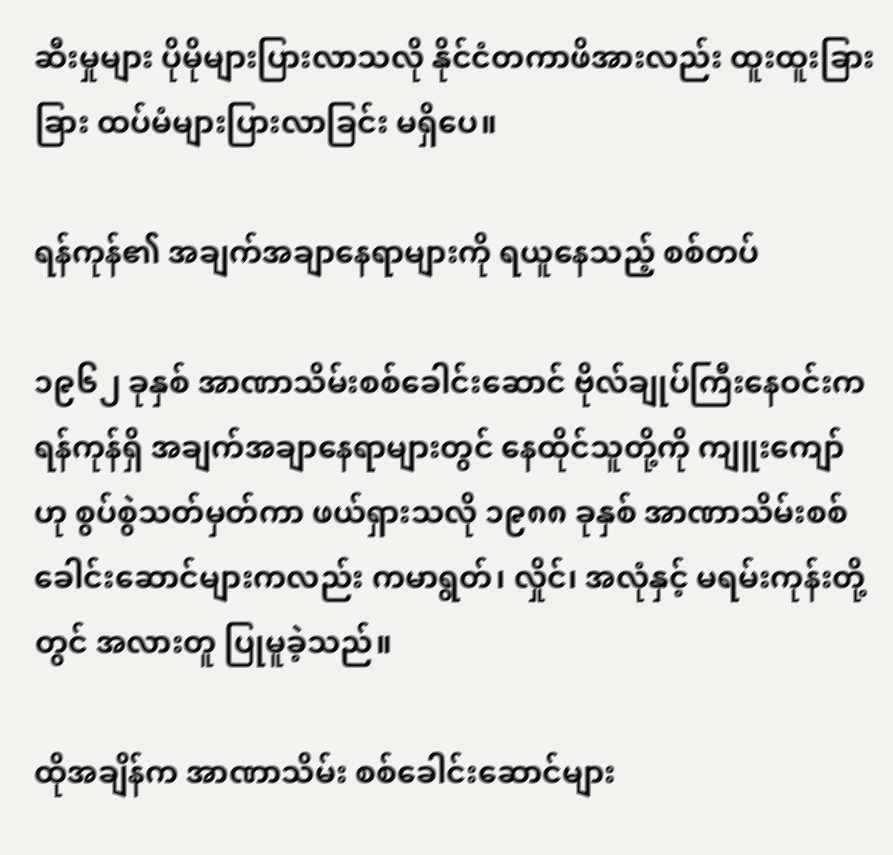ဆီးမှုများ ပိုမိုများပြားလာသလို နိုင်ငံတကာဖိအားလည်း ထူးထူးခြားခြား ထပ်မံများပြားလာခြင်း မရှိပေ။

ရန်ကုန်၏ အချက်အချာနေရာများကို ရယူနေသည့် စစ်တပ်

၁၉၆၂ ခုနှစ် အာဏာသိမ်းစစ်ခေါင်းဆောင် ဗိုလ်ချုပ်ကြီးနေဝင်းက ရန်ကုန်ရှိ အချက်အချာနေရာများတွင် နေထိုင်သူတို့ကို ကျူးကျော်ဟု စွပ်စွဲသတ်မှတ်ကာ ဖယ်ရှားသလို ၁၉၈၈ ခုနှစ် အာဏာသိမ်းစစ်ခေါင်းဆောင်များကလည်း ကမာရွတ်၊ လှိုင်၊ အလုံနှင့် မရမ်းကုန်းတို့တွင် အလားတူ ပြုမူခဲ့သည်။

ထိုအချိန်က အာဏာသိမ်း စစ်ခေါင်းဆောင်များ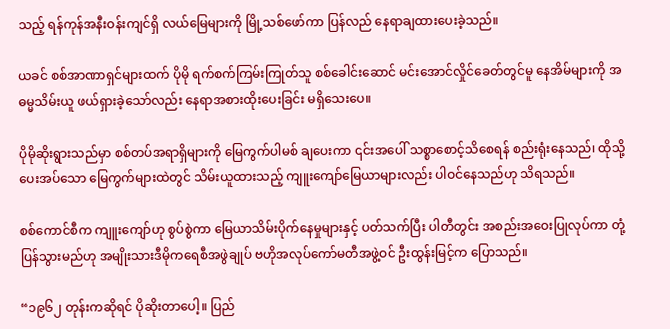သည့် ရန်ကုန်အနီးဝန်းကျင်ရှိ လယ်မြေများကို မြို့သစ်ဖော်ကာ ပြန်လည် နေရာချထားပေးခဲ့သည်။

ယခင် စစ်အာဏာရှင်များထက် ပိုမို ရက်စက်ကြမ်းကြုတ်သူ စစ်ခေါင်းဆောင် မင်းအောင်လှိုင်ခေတ်တွင်မူ နေအိမ်များကို အဓမ္မသိမ်းယူ ဖယ်ရှားခဲ့သော်လည်း နေရာအစားထိုးပေးခြင်း မရှိသေးပေ။

ပိုမိုဆိုးရွားသည်မှာ စစ်တပ်အရာရှိများကို မြေကွက်ပါမစ် ချပေးကာ ၎င်းအပေါ် သစ္စာစောင့်သိစေရန် စည်းရုံးနေသည်၊ ထိုသို့ ပေးအပ်သော မြေကွက်များထဲတွင် သိမ်းယူထားသည့် ကျူးကျော်မြေယာများလည်း ပါဝင်နေသည်ဟု သိရသည်။

စစ်ကောင်စီက ကျူးကျော်ဟု စွပ်စွဲကာ မြေယာသိမ်းပိုက်နေမှုများနှင့် ပတ်သက်ပြီး ပါတီတွင်း အစည်းအဝေးပြုလုပ်ကာ တုံ့ပြန်သွားမည်ဟု အမျိုးသားဒီမိုကရေစီအဖွဲချုပ် ဗဟိုအလုပ်ကော်မတီအဖွဲ့ဝင် ဦးထွန်းမြင့်က ပြောသည်။

“၁၉၆၂ တုန်းကဆိုရင် ပိုဆိုးတာပေါ့။ ပြည်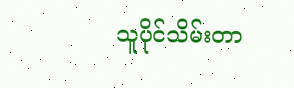သူပိုင်သိမ်းတာ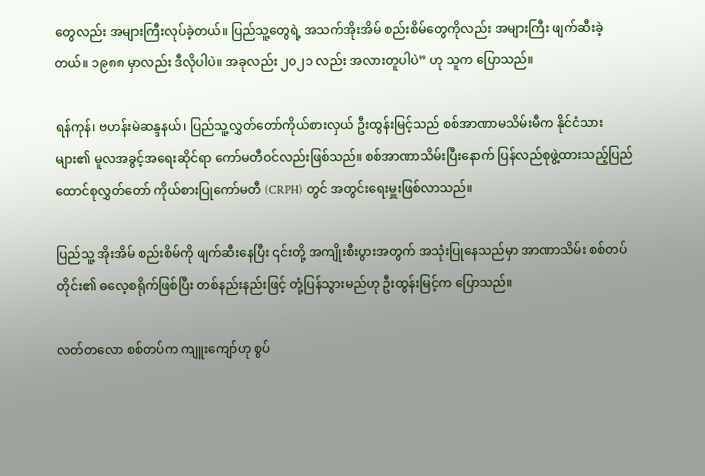တွေလည်း အများကြီးလုပ်ခဲ့တယ်။ ပြည်သူ့တွေရဲ့ အသက်အိုးအိမ် စည်းစိမ်တွေကိုလည်း အများကြီး ဖျက်ဆီးခဲ့တယ်။ ၁၉၈၈ မှာလည်း ဒီလိုပါပဲ။ အခုလည်း ၂၀၂၁ လည်း အလားတူပါပဲ” ဟု သူက ပြောသည်။

ရန်ကုန်၊ ဗဟန်းမဲဆန္ဒနယ်၊ ပြည်သူ့လွှတ်တော်ကိုယ်စားလှယ် ဦးထွန်းမြင့်သည် စစ်အာဏာမသိမ်းမီက နိုင်ငံသားများ၏ မူလအခွင့်အရေးဆိုင်ရာ ကော်မတီဝင်လည်းဖြစ်သည်။ စစ်အာဏာသိမ်းပြီးနောက် ပြန်လည်စုဖွဲ့ထားသည့်ပြည်ထောင်စုလွှတ်တော် ကိုယ်စားပြုကော်မတီ (CRPH) တွင် အတွင်းရေးမှူးဖြစ်လာသည်။

ပြည်သူ့ အိုးအိမ် စည်းစိမ်ကို ဖျက်ဆီးနေပြီး ၎င်းတို့ အကျိုးစီးပွားအတွက် အသုံးပြုနေသည်မှာ အာဏာသိမ်း စစ်တပ်တိုင်း၏ ဓလေ့စရိုက်ဖြစ်ပြီး တစ်နည်းနည်းဖြင့် တုံ့ပြန်သွားမည်ဟု ဦးထွန်းမြင့်က ပြောသည်။

လတ်တလော စစ်တပ်က ကျူးကျော်ဟု စွပ်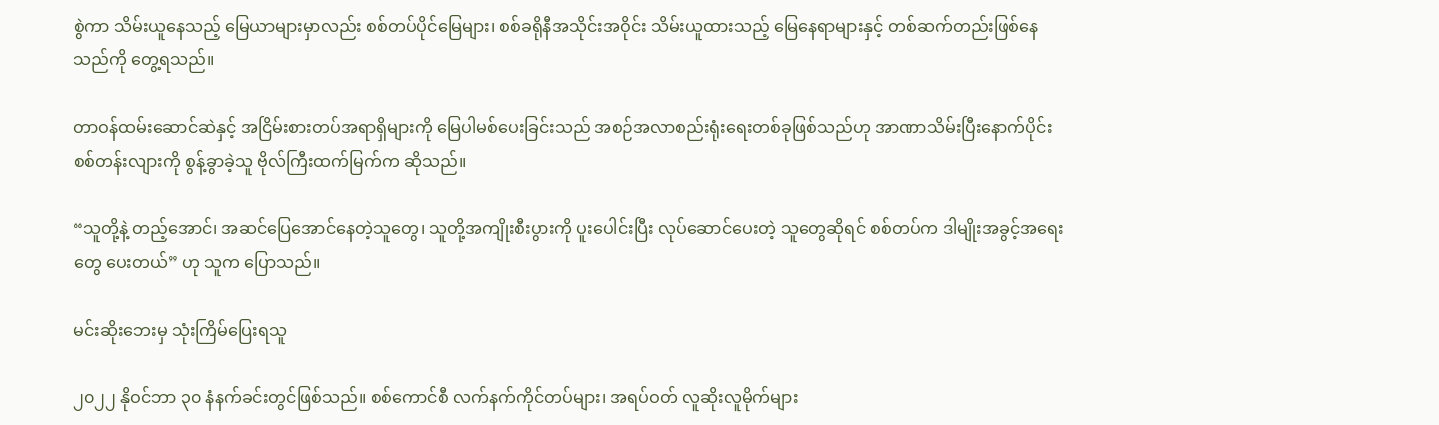စွဲကာ သိမ်းယူနေသည့် မြေယာများမှာလည်း စစ်တပ်ပိုင်မြေများ၊ စစ်ခရိုနီအသိုင်းအဝိုင်း သိမ်းယူထားသည့် မြေနေရာများနှင့် တစ်ဆက်တည်းဖြစ်နေသည်ကို တွေ့ရသည်။

တာဝန်ထမ်းဆောင်ဆဲနှင့် အငြိမ်းစားတပ်အရာရှိများကို မြေပါမစ်ပေးခြင်းသည် အစဉ်အလာစည်းရုံးရေးတစ်ခုဖြစ်သည်ဟု အာဏာသိမ်းပြီးနောက်ပိုင်း စစ်တန်းလျားကို စွန့်ခွာခဲ့သူ ဗိုလ်ကြီးထက်မြက်က ဆိုသည်။

“သူတို့နဲ့ တည့်အောင်၊ အဆင်ပြေအောင်နေတဲ့သူတွေ၊ သူတို့အကျိုးစီးပွားကို ပူးပေါင်းပြီး လုပ်ဆောင်ပေးတဲ့ သူတွေဆိုရင် စစ်တပ်က ဒါမျိုးအခွင့်အရေးတွေ ပေးတယ်” ဟု သူက ပြောသည်။

မင်းဆိုးဘေးမှ သုံးကြိမ်ပြေးရသူ

၂၀၂၂ နိုဝင်ဘာ ၃၀ နံနက်ခင်းတွင်ဖြစ်သည်။ စစ်ကောင်စီ လက်နက်ကိုင်တပ်များ၊ အရပ်ဝတ် လူဆိုးလူမိုက်များ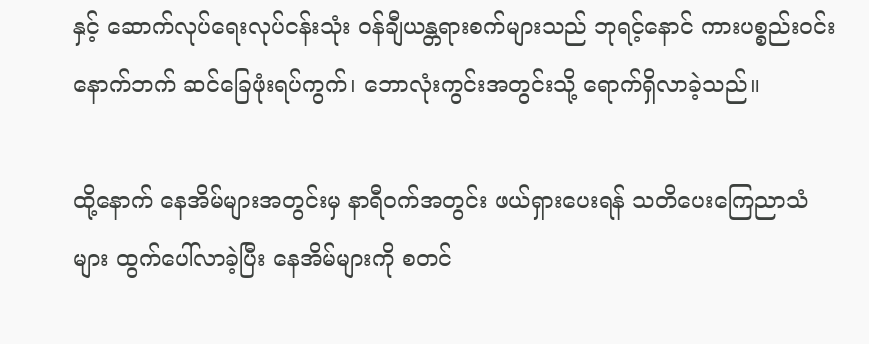နှင့် ဆောက်လုပ်ရေးလုပ်ငန်းသုံး ဝန်ချီယန္တရားစက်များသည် ဘုရင့်နောင် ကားပစ္စည်းဝင်းနောက်ဘက် ဆင်ခြေဖုံးရပ်ကွက်၊ ဘောလုံးကွင်းအတွင်းသို့ ရောက်ရှိလာခဲ့သည်။

ထို့နောက် နေအိမ်များအတွင်းမှ နာရီဝက်အတွင်း ဖယ်ရှားပေးရန် သတိပေးကြေညာသံများ ထွက်ပေါ်လာခဲ့ပြီး နေအိမ်များကို စတင်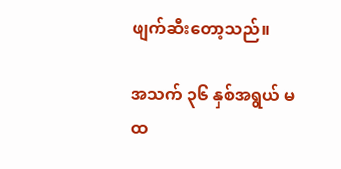ဖျက်ဆီးတော့သည်။

အသက် ၃၆ နှစ်အရွယ် မထ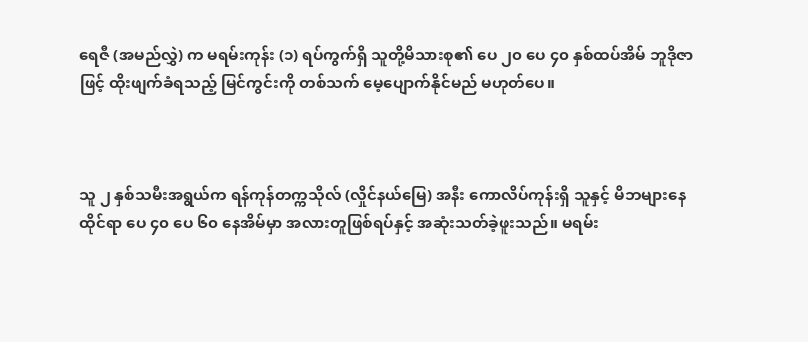ရေဇီ (အမည်လွှဲ) က မရမ်းကုန်း (၁) ရပ်ကွက်ရှိ သူတို့မိသားစု၏ ပေ ၂၀ ပေ ၄၀ နှစ်ထပ်အိမ် ဘူဒိုဇာဖြင့် ထိုးဖျက်ခံရသည့် မြင်ကွင်းကို တစ်သက် မေ့ပျောက်နိုင်မည် မဟုတ်ပေ။



သူ ၂ နှစ်သမီးအရွယ်က ရန်ကုန်တက္ကသိုလ် (လှိုင်နယ်မြေ) အနီး ကောလိပ်ကုန်းရှိ သူနှင့် မိဘများနေထိုင်ရာ ပေ ၄၀ ပေ ၆၀ နေအိမ်မှာ အလားတူဖြစ်ရပ်နှင့် အဆုံးသတ်ခဲ့ဖူးသည်။ မရမ်း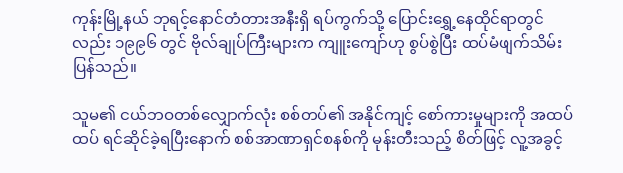ကုန်းမြို့နယ် ဘုရင့်နောင်တံတားအနီးရှိ ရပ်ကွက်သို့ ပြောင်းရွှေ့နေထိုင်ရာတွင်လည်း ၁၉၉၆ တွင် ဗိုလ်ချုပ်ကြီးများက ကျူးကျော်ဟု စွပ်စွဲပြီး ထပ်မံဖျက်သိမ်းပြန်သည်။

သူမ၏ ငယ်ဘဝတစ်လျှောက်လုံး စစ်တပ်၏ အနိုင်ကျင့် စော်ကားမှုများကို အထပ်ထပ် ရင်ဆိုင်ခဲ့ရပြီးနောက် စစ်အာဏာရှင်စနစ်ကို မုန်းတီးသည့် စိတ်ဖြင့် လူ့အခွင့်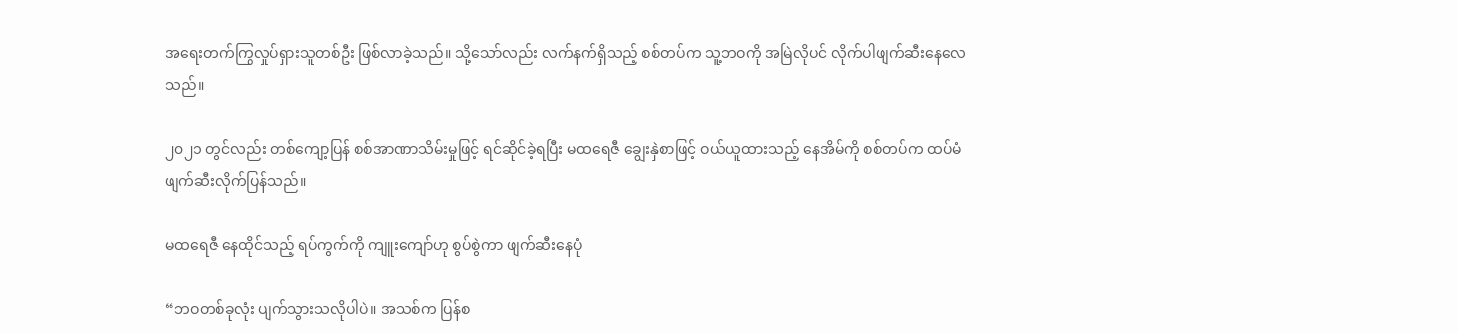အရေးတက်ကြွလှုပ်ရှားသူတစ်ဦး ဖြစ်လာခဲ့သည်။ သို့သော်လည်း လက်နက်ရှိသည့် စစ်တပ်က သူ့ဘဝကို အမြဲလိုပင် လိုက်ပါဖျက်ဆီးနေလေသည်။

၂၀၂၁ တွင်လည်း တစ်ကျော့ပြန် စစ်အာဏာသိမ်းမှုဖြင့် ရင်ဆိုင်ခဲ့ရပြီး မထရေဇီ ချွေးနှဲစာဖြင့် ဝယ်ယူထားသည့် နေအိမ်ကို စစ်တပ်က ထပ်မံဖျက်ဆီးလိုက်ပြန်သည်။

မထရေဇီ နေထိုင်သည့် ရပ်ကွက်ကို ကျူးကျော်ဟု စွပ်စွဲကာ ဖျက်ဆီးနေပုံ

“ဘဝတစ်ခုလုံး ပျက်သွားသလိုပါပဲ။ အသစ်က ပြန်စ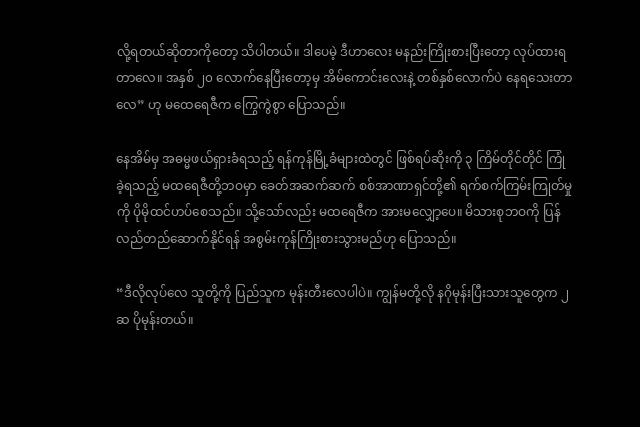လို့ရတယ်ဆိုတာကိုတော့ သိပါတယ်။ ဒါပေမဲ့ ဒီဟာလေး မနည်းကြိုးစားပြီးတော့ လုပ်ထားရတာလေ။ အနှစ် ၂၀ လောက်နေပြီးတော့မှ အိမ်ကောင်းလေးနဲ့ တစ်နှစ်လောက်ပဲ နေရသေးတာလေ” ဟု မထေရေဇီက ကြွေကွဲစွာ ပြောသည်။

နေအိမ်မှ အဓမ္မဖယ်ရှားခံရသည့် ရန်ကုန်မြို့ခံများထဲတွင် ဖြစ်ရပ်ဆိုးကို ၃ ကြိမ်တိုင်တိုင် ကြုံခဲ့ရသည့် မထရေဇီတို့ဘဝမှာ ခေတ်အဆက်ဆက် စစ်အာဏာရှင်တို့၏ ရက်စက်ကြမ်းကြုတ်မှုကို ပိုမိုထင်ဟပ်စေသည်။ သို့သော်လည်း မထရေဇီက အားမလျှော့ပေ။ မိသားစုဘဝကို ပြန်လည်တည်ဆောက်နိုင်ရန် အစွမ်းကုန်ကြိုးစားသွားမည်ဟု ပြောသည်။

“ဒီလိုလုပ်လေ သူတို့ကို ပြည်သူက မုန်းတီးလေပါပဲ။ ကျွန်မတို့လို နဂိုမုန်းပြီးသားသူတွေက ၂ ဆ ပိုမုန်းတယ်။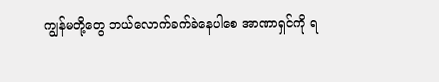ကျွန်မတို့တွေ ဘယ်လောက်ခက်ခဲနေပါစေ အာဏာရှင်ကို ရ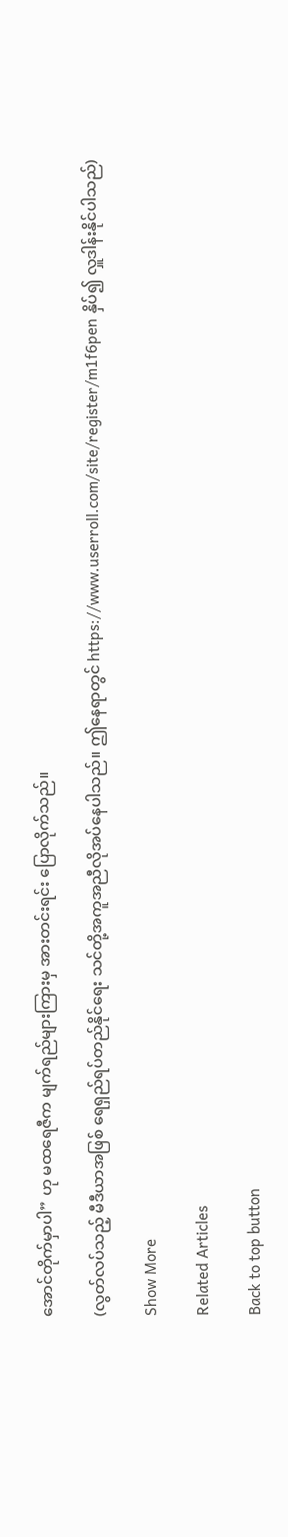အောင်တိုက်မှာပါ” ဟု မထရေဇီက မျက်ရည်များကြားမှ အားတင်းရင်း ပြောလိုက်သည်။

(လွတ်လပ်သည့် မီဒီယာအဖြစ် ရေရှည်ရပ်တည်နိုင်ရေး သင်တို့အကူအညီလိုအပ်နေပါသည်။ ဤနေရာတွင် https://www.userroll.com/site/register/m1f6pen နှိပ်၍ လှူဒါန်းနိုင်ပါသည်)

Show More

Related Articles

Back to top button